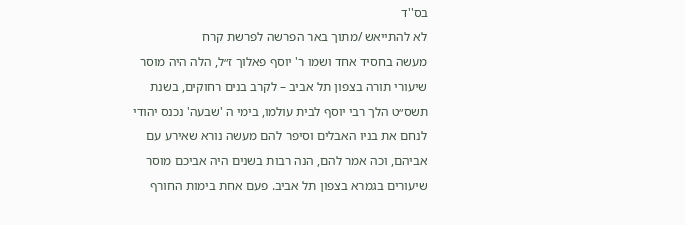בס''ד
לא להתייאש /מתוך באר הפרשה לפרשת קרח
מעשה בחסיד אחד ושמו ר' יוסף פאלוך ז״ל, הלה היה מוסר שיעורי תורה בצפון תל אביב – לקרב בנים רחוקים, בשנת תשס״ט הלך רבי יוסף לבית עולמו, בימי ה 'שבעה' נכנס יהודי לנחם את בניו האבלים וסיפר להם מעשה נורא שאירע עם אביהם, וכה אמר להם, הנה רבות בשנים היה אביכם מוסר שיעורים בגמרא בצפון תל אביב. פעם אחת בימות החורף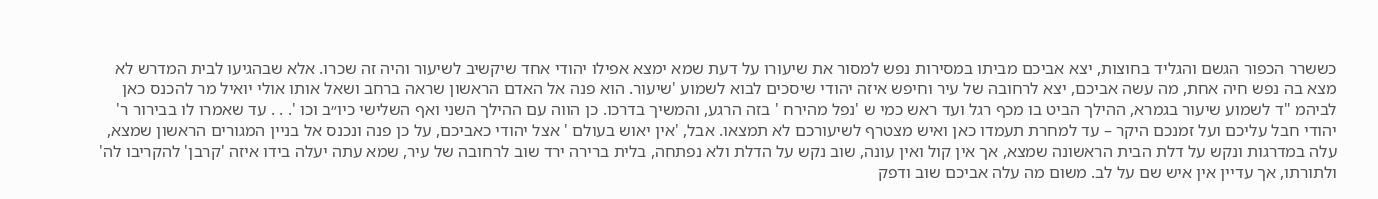כששרר הכפור הגשם והגליד בחוצות, יצא אביכם מביתו במסירות נפש למסור את שיעורו על דעת שמא ימצא אפילו יהודי אחד שיקשיב לשיעור והיה זה שכרו. אלא שבהגיעו לבית המדרש לא מצא בה נפש חיה אחת, מה עשה אביכם, יצא לרחובה של עיר וחיפש איזה יהודי שיסכים לבוא לשמוע 'שיעור. הוא פנה אל האדם הראשון שראה ברחב ושאל אותו אולי יואיל מר להכנס כאן לביהמ "ד לשמוע שיעור בגמרא, ההילך הביט בו מכף רגל ועד ראש כמי ש 'נפל מהירח ' בזה הרגע, והמשיך בדרכו. כן הווה עם ההילך השני ואף השלישי כיו״ב וכו '. . . עד שאמרו לו בבירור ר' יהודי חבל עליכם ועל זמנכם היקר – עד למחרת תעמדו כאן ואיש מצטרף לשיעורכם לא תמצאו. אבל, 'אין יאוש בעולם ' אצל יהודי כאביכם, על כן פנה ונכנס אל בניין המגורים הראשון שמצא, עלה במדרגות ונקש על דלת הבית הראשונה שמצא, אך אין קול ואין עונה, שוב נקש על הדלת ולא נפתחה, בלית ברירה ירד שוב לרחובה של עיר, שמא עתה יעלה בידו איזה 'קרבן' להקריבו לה' ולתורתו, אך עדיין אין איש שם על לב. משום מה עלה אביכם שוב ודפק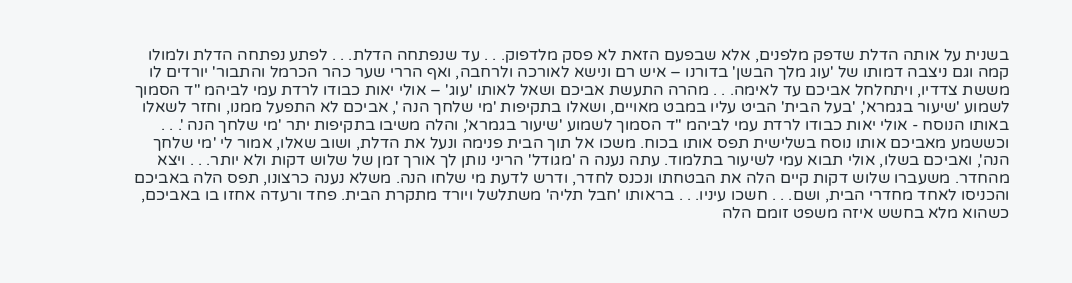בשנית על אותה הדלת שדפק מלפנים, אלא שבפעם הזאת לא פסק מלדפוק. . . עד שנפתחה הדלת. . . לפתע נפתחה הדלת ולמולו קמה וגם ניצבה דמותו של 'עוג מלך הבשן' בדורנו – איש רם ונישא לאורכה ולרחבה, ואף הררי שער כהר הכרמל והתבור' יורדים לו מששת צדדיו, ויתחלחל אביכם עד לאימה. . . מהרה התעשת אביכם ושאל לאותו 'עוג' – אולי יאות כבודו לרדת עמי לביהמ "ד הסמוך לשמוע 'שיעור בגמרא', 'בעל הבית' הביט עליו במבט מאויים, ושאלו בתקיפות 'מי שלחך הנה ', אביכם לא התפעל ממנו, וחזר לשאלו באותו הנוסח - אולי יאות כבודו לרדת עמי לביהמ "ד הסמוך לשמוע 'שיעור בגמרא', והלה משיבו בתקיפות יתר 'מי שלחך הנה '. . . וכששמע מאביכם אותו נוסח בשלישית תפס אותו בכוח. משכו אל תוך הבית פנימה ונעל את הדלת, ושוב שאלו, אמור לי 'מי שלחך הנה', ואביכם בשלו, אולי תבוא עמי לשיעור בתלמוד. עתה נענה ה 'מגודל' הריני נותן לך אורך זמן של שלוש דקות ולא יותר. . . ויצא מהחדר. משעברו שלוש דקות קיים הלה את הבטחתו ונכנס לחדר, ודרש לדעת מי שלחו הנה. משלא נענה כרצונו, תפס הלה באביכם והכניסו לאחד מחדרי הבית, ושם. . . חשכו עיניו. . . בראותו 'חבל תליה' משתלשל ויורד מתקרת הבית. פחד ורעדה אחזו בו באביכם, כשהוא מלא בחשש איזה משפט זומם הלה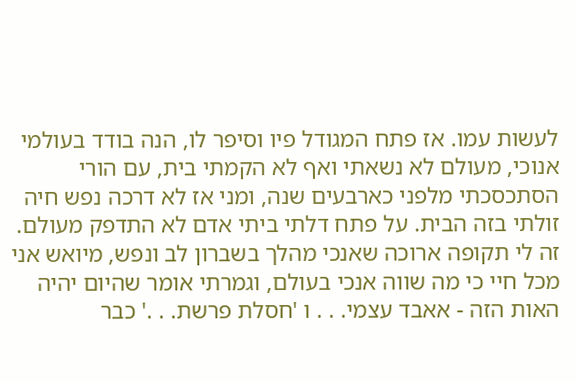לעשות עמו. אז פתח המגודל פיו וסיפר לו, הנה בודד בעולמי אנוכי, מעולם לא נשאתי ואף לא הקמתי בית, עם הורי הסתכסכתי מלפני כארבעים שנה, ומני אז לא דרכה נפש חיה זולתי בזה הבית. על פתח דלתי ביתי אדם לא התדפק מעולם. זה לי תקופה ארוכה שאנכי מהלך בשברון לב ונפש, מיואש אני מכל חיי כי מה שווה אנכי בעולם, וגמרתי אומר שהיום יהיה האות הזה - אאבד עצמי. . . ו 'חסלת פרשת. . .' כבר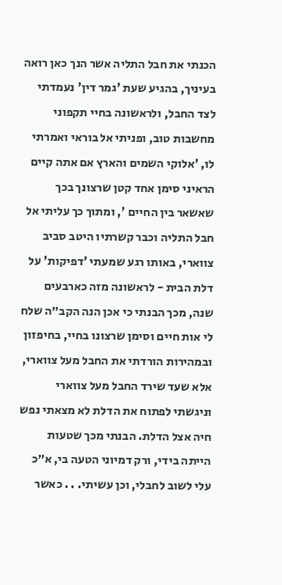הכנתי את חבל התליה אשר הנך כאן רואה בעיניך, בהגיע שעת 'גמר דין' נעמדתי לצד החבל, ולראשונה בחיי תקפוני מחשבות טוב, ופניתי אל בוראי ואמרתי לו, 'אלוקי השמים והארץ אם אתה קיים הראיני סימן אחד קטן שרצונך בכך שאשאר בין החיים ', ומתוך כך עליתי אל חבל התליה וכבר קשרתיו היטב סביב צווארי, באותו רגע שמעתי 'דפיקות' על דלת הבית - לראשונה מזה כארבעים שנה, מכך הבנתי כי אכן הנה הקב״ה שלח לי אות חיים וסימן שרצונו בחיי, בחיפזון ובמהירות הורדתי את החבל מעל צווארי, אלא שעד שירד החבל מעל צווארי וניגשתי לפתוח את הדלת לא מצאתי נפש חיה אצל הדלת. הבנתי מכך שטעות הייתה בידי, ורק דמיוני הטעה בי, א״כ עלי לשוב לחבלי, וכן עשיתי. . . כאשר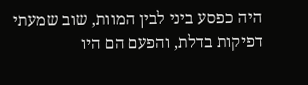היה כפסע ביני לבין המוות, שוב שמעתי דפיקות בדלת, והפעם הם היו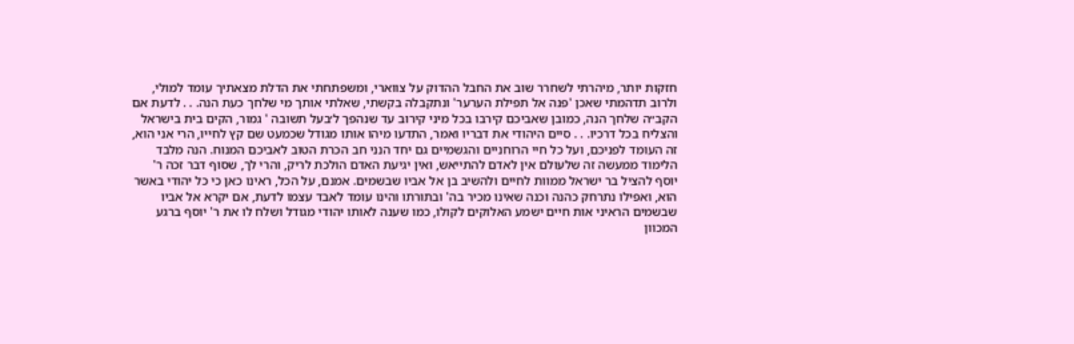חזקות יותר, מיהרתי לשחרר שוב את החבל ההדוק על צווארי, ומשפתחתי את הדלת מצאתיך עומד למולי, ולרוב תדהמתי שאכן 'פנה אל תפילת הערער' ונתקבלה בקשתי, שאלתי אותך מי שלחך כעת הנה. . . לדעת אם הקב״ה שלחך הנה, כמובן שאביכם קירבו בכל מיני קירוב עד שנהפך ל׳בעל תשובה ' גמור, הקים בית בישראל והצליח בכל דרכיו. . . סיים היהודי את דבריו ואמר, התדעו מיהו אותו מגודל שכמעט שם קץ לחייו, הרי אני הוא, זה העומד לפניכם, ועל כל חיי הרוחניים והגשמיים גם יחד הנני חב הכרת הטוב לאביכם המנוח. הנה מלבד הלימוד ממעשה זה שלעולם אין לאדם להתייאש, ואין יגיעת האדם הולכת לריק, והרי לך, שסוף דבר זכה ר' יוסף להציל בר ישראל ממוות לחיים ולהשיב בן אל אביו שבשמים. אמנם, על הכל, ראינו כאן כי כל יהודי באשר הוא, ואפילו נתרחק כהנה וכנה שאינו מכיר בה' ובתורתו והינו עומד לאבד עצמו לדעת, אם יקרא אל אביו שבשמים הראיני אות חיים ישמע האלוקים לקולו, כמו שענה לאותו יהודי מגודל ושלח לו את ר' יוסף ברגע המכוון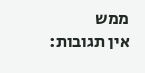ממש
אין תגובות: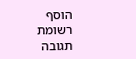הוסף רשומת תגובה